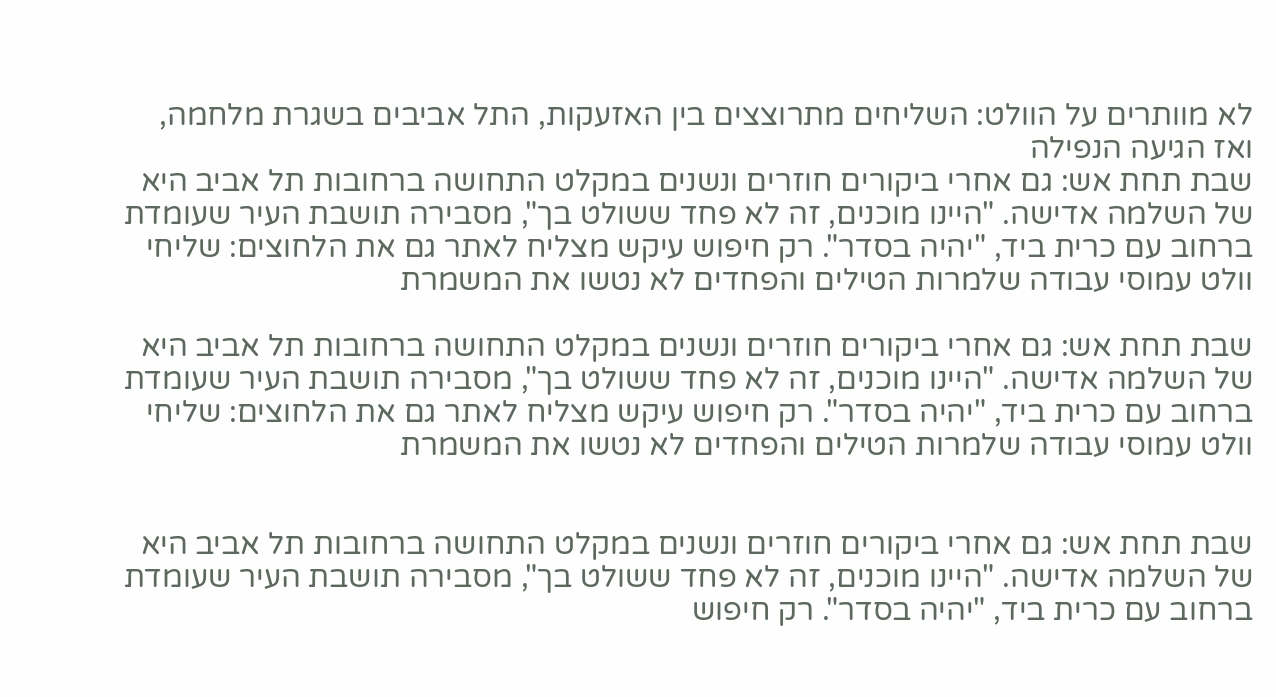לא מוותרים על הוולט: השליחים מתרוצצים בין האזעקות, התל אביבים בשגרת מלחמה, ואז הגיעה הנפילה
שבת תחת אש: גם אחרי ביקורים חוזרים ונשנים במקלט התחושה ברחובות תל אביב היא של השלמה אדישה. "היינו מוכנים, זה לא פחד ששולט בך", מסבירה תושבת העיר שעומדת ברחוב עם כרית ביד, "יהיה בסדר". רק חיפוש עיקש מצליח לאתר גם את הלחוצים: שליחי וולט עמוסי עבודה שלמרות הטילים והפחדים לא נטשו את המשמרת

שבת תחת אש: גם אחרי ביקורים חוזרים ונשנים במקלט התחושה ברחובות תל אביב היא של השלמה אדישה. "היינו מוכנים, זה לא פחד ששולט בך", מסבירה תושבת העיר שעומדת ברחוב עם כרית ביד, "יהיה בסדר". רק חיפוש עיקש מצליח לאתר גם את הלחוצים: שליחי וולט עמוסי עבודה שלמרות הטילים והפחדים לא נטשו את המשמרת


שבת תחת אש: גם אחרי ביקורים חוזרים ונשנים במקלט התחושה ברחובות תל אביב היא של השלמה אדישה. "היינו מוכנים, זה לא פחד ששולט בך", מסבירה תושבת העיר שעומדת ברחוב עם כרית ביד, "יהיה בסדר". רק חיפוש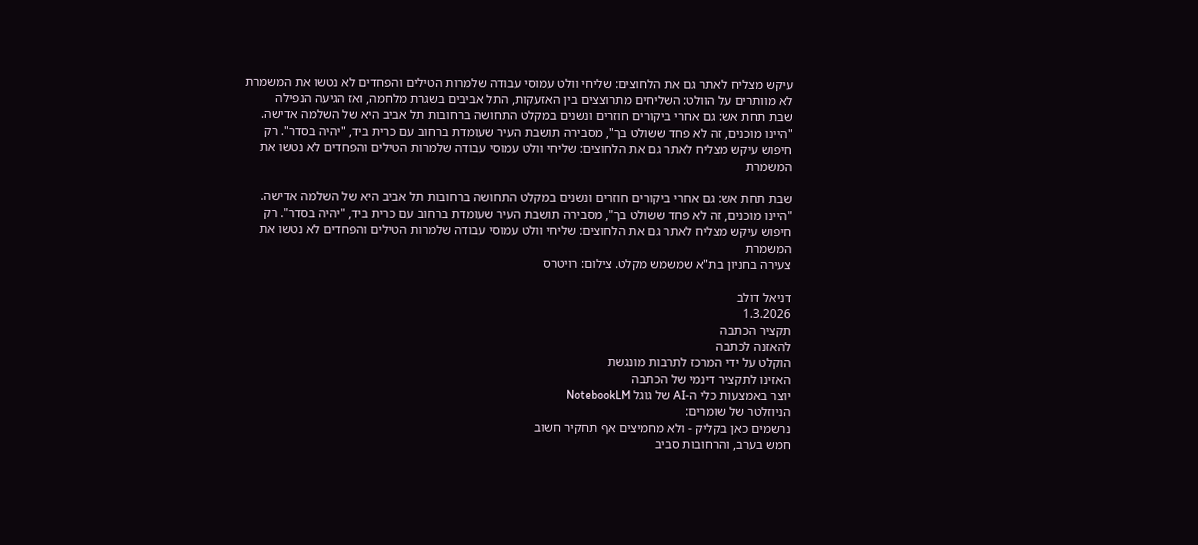עיקש מצליח לאתר גם את הלחוצים: שליחי וולט עמוסי עבודה שלמרות הטילים והפחדים לא נטשו את המשמרת
לא מוותרים על הוולט: השליחים מתרוצצים בין האזעקות, התל אביבים בשגרת מלחמה, ואז הגיעה הנפילה
שבת תחת אש: גם אחרי ביקורים חוזרים ונשנים במקלט התחושה ברחובות תל אביב היא של השלמה אדישה. "היינו מוכנים, זה לא פחד ששולט בך", מסבירה תושבת העיר שעומדת ברחוב עם כרית ביד, "יהיה בסדר". רק חיפוש עיקש מצליח לאתר גם את הלחוצים: שליחי וולט עמוסי עבודה שלמרות הטילים והפחדים לא נטשו את המשמרת

שבת תחת אש: גם אחרי ביקורים חוזרים ונשנים במקלט התחושה ברחובות תל אביב היא של השלמה אדישה. "היינו מוכנים, זה לא פחד ששולט בך", מסבירה תושבת העיר שעומדת ברחוב עם כרית ביד, "יהיה בסדר". רק חיפוש עיקש מצליח לאתר גם את הלחוצים: שליחי וולט עמוסי עבודה שלמרות הטילים והפחדים לא נטשו את המשמרת
צעירה בחניון בת"א שמשמש מקלט. צילום: רויטרס

דניאל דולב
1.3.2026
תקציר הכתבה
להאזנה לכתבה
הוקלט על ידי המרכז לתרבות מונגשת
האזינו לתקציר דינמי של הכתבה
יוצר באמצעות כלי ה-AI של גוגל NotebookLM
הניוזלטר של שומרים:
נרשמים כאן בקליק - ולא מחמיצים אף תחקיר חשוב
חמש בערב, והרחובות סביב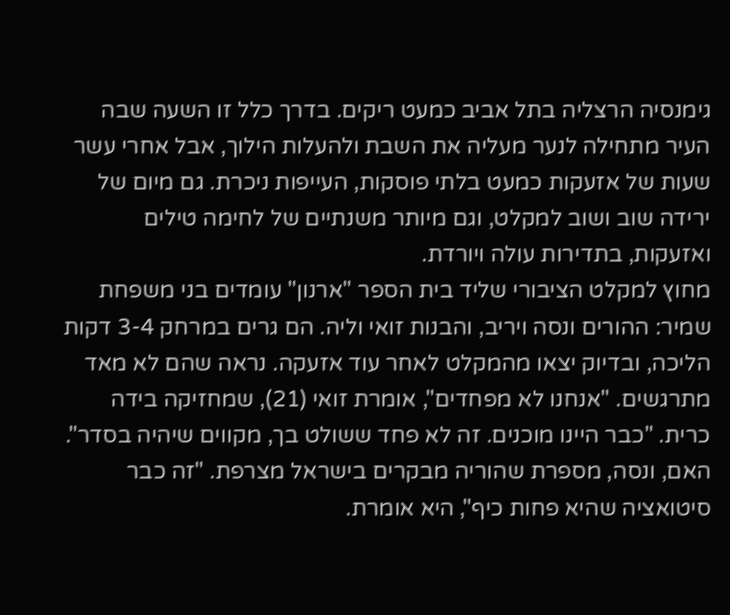גימנסיה הרצליה בתל אביב כמעט ריקים. בדרך כלל זו השעה שבה העיר מתחילה לנער מעליה את השבת ולהעלות הילוך, אבל אחרי עשר שעות של אזעקות כמעט בלתי פוסקות, העייפות ניכרת. גם מיום של ירידה שוב ושוב למקלט, וגם מיותר משנתיים של לחימה טילים ואזעקות, בתדירות עולה ויורדת.
מחוץ למקלט הציבורי שליד בית הספר "ארנון" עומדים בני משפחת שמיר: ההורים ונסה ויריב, והבנות זואי וליה. הם גרים במרחק 3-4 דקות הליכה, ובדיוק יצאו מהמקלט לאחר עוד אזעקה. נראה שהם לא מאד מתרגשים. "אנחנו לא מפחדים", אומרת זואי (21), שמחזיקה בידה כרית. "כבר היינו מוכנים. זה לא פחד ששולט בך, מקווים שיהיה בסדר". האם, ונסה, מספרת שהוריה מבקרים בישראל מצרפת. "זה כבר סיטואציה שהיא פחות כיף", היא אומרת.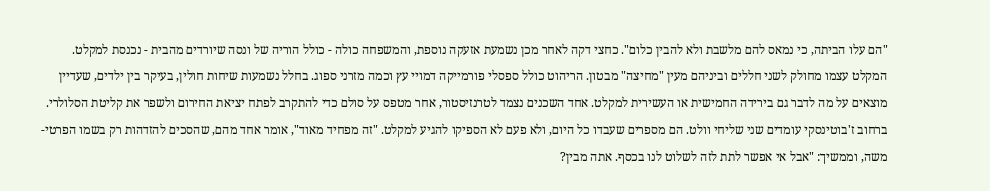"הם עלו הביתה, כי נמאס להם מלשבת ולא להבין כלום". כחצי דקה לאחר מכן נשמעת אזעקה נוספת, והמשפחה כולה - כולל הוריה של ונסה שיורדים מהבית - נכנסת למקלט.
המקלט עצמו מחולק לשני חללים וביניהם מעין "מחיצה" מבטון. הריהוט כולל ספסלי פורמייקה דמויי עץ וכמה מזרני ספוג. בחלל נשמעות שיחות חולין, בעיקר בין ילדים, שעדיין מוצאים על מה לדבר גם בירידה החמישית או העשירית למקלט. אחד השכנים נצמד לטרנזיסטור, אחר מטפס על סולם כדי להתקרב לפתח יציאת החירום ולשפר את קליטת הסלולרי.
ברחוב ז'בוטינסקי עומדים שני שליחי וולט. הם מספרים שעבדו כל היום, ולא פעם לא הספיקו להגיע למקלט. "זה מפחיד מאוד", אומר אחד מהם, שהסכים להזדהות רק בשמו הפרטי- משה, וממשיך: "אבל אי אפשר לתת לזה לשלוט לנו בכסף. אתה מבין?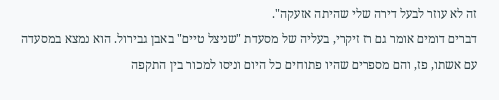זה לא עוזר לבעל דירה שלי שהיתה אזעקה".
דברים דומים אומר גם רז זיקרי, בעליה של מסעדת "שניצל טיים" באבן גבירול. הוא נמצא במסעדה עם אשתו, פז, והם מספרים שהיו פתוחים כל היום וניסו למכור בין התקפה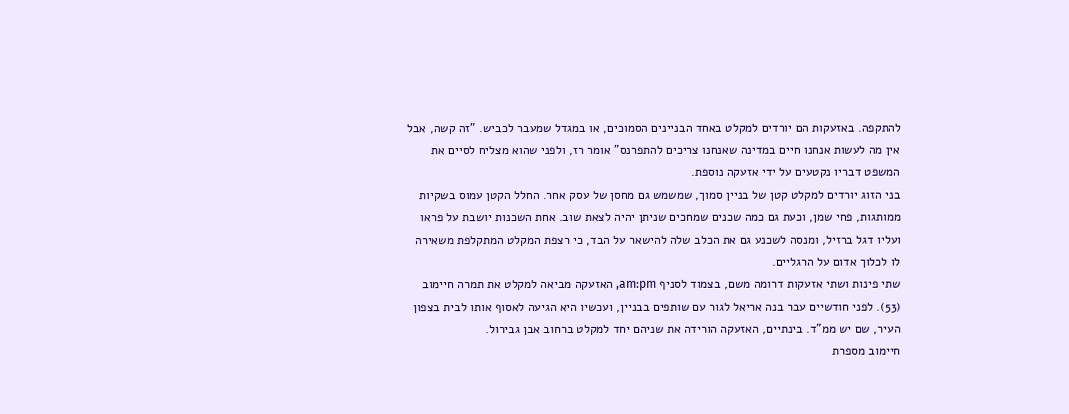להתקפה. באזעקות הם יורדים למקלט באחד הבניינים הסמוכים, או במגדל שמעבר לכביש. "זה קשה, אבל אין מה לעשות אנחנו חיים במדינה שאנחנו צריכים להתפרנס" אומר רז, ולפני שהוא מצליח לסיים את המשפט דבריו נקטעים על ידי אזעקה נוספת.
בני הזוג יורדים למקלט קטן של בניין סמוך, שמשמש גם מחסן של עסק אחר. החלל הקטן עמוס בשקיות ממותגות, פחי שמן, וכעת גם כמה שכנים שמחכים שניתן יהיה לצאת שוב. אחת השכנות יושבת על פראו ועליו דגל ברזיל, ומנסה לשכנע גם את הכלב שלה להישאר על הבד, כי רצפת המקלט המתקלפת משאירה לו לכלוך אדום על הרגליים.
שתי פינות ושתי אזעקות דרומה משם, בצמוד לסניף am:pm, האזעקה מביאה למקלט את תמרה חיימוב (53). לפני חודשיים עבר בנה אריאל לגור עם שותפים בבניין, ועכשיו היא הגיעה לאסוף אותו לבית בצפון העיר, שם יש ממ"ד. בינתיים, האזעקה הורידה את שניהם יחד למקלט ברחוב אבן גבירול.
חיימוב מספרת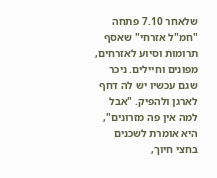שלאחר 7.10 פתחה "חמ"ל אזרחי" שאסף תרומות וסיוע לאזרחים, מפונים וחיילים. ניכר שגם עכשיו יש לה דחף לארגן ולהפיק. "אבל למה אין פה מזרונים", היא אומרת לשכנים בחצי חיוך,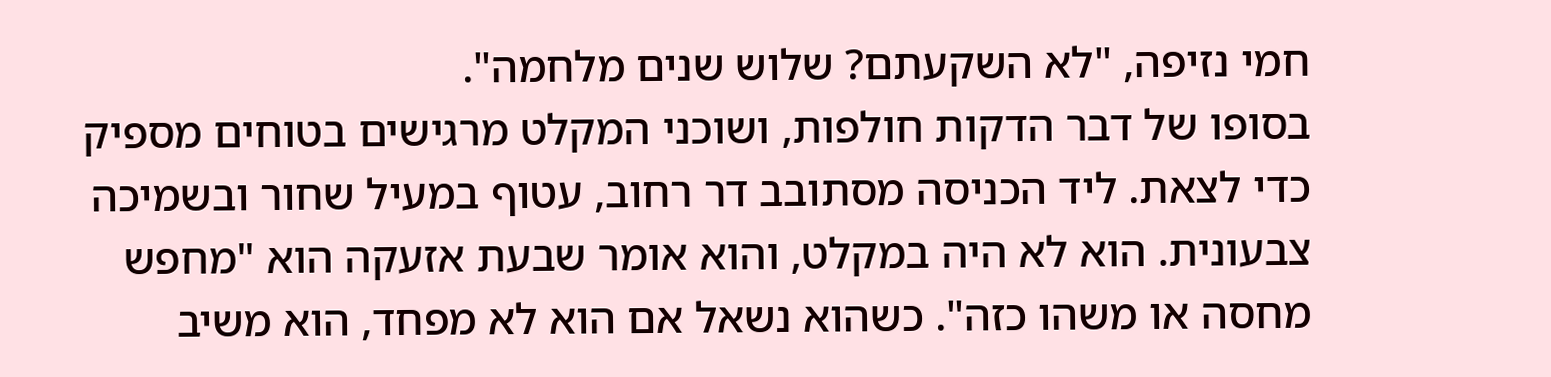חמי נזיפה, "לא השקעתם? שלוש שנים מלחמה".
בסופו של דבר הדקות חולפות, ושוכני המקלט מרגישים בטוחים מספיק כדי לצאת. ליד הכניסה מסתובב דר רחוב, עטוף במעיל שחור ובשמיכה צבעונית. הוא לא היה במקלט, והוא אומר שבעת אזעקה הוא "מחפש מחסה או משהו כזה". כשהוא נשאל אם הוא לא מפחד, הוא משיב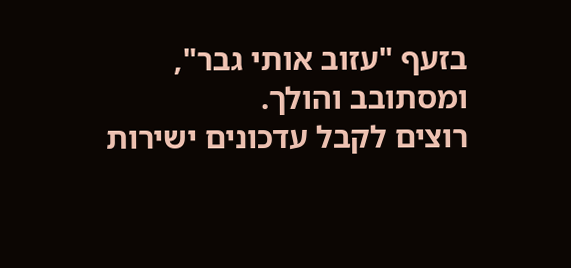בזעף "עזוב אותי גבר", ומסתובב והולך.
רוצים לקבל עדכונים ישירות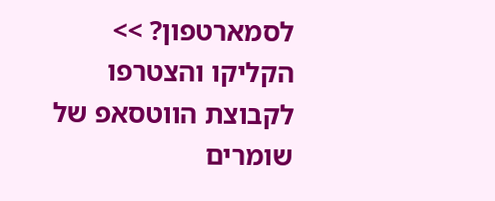לסמארטפון? >> הקליקו והצטרפו לקבוצת הווטסאפ של שומרים